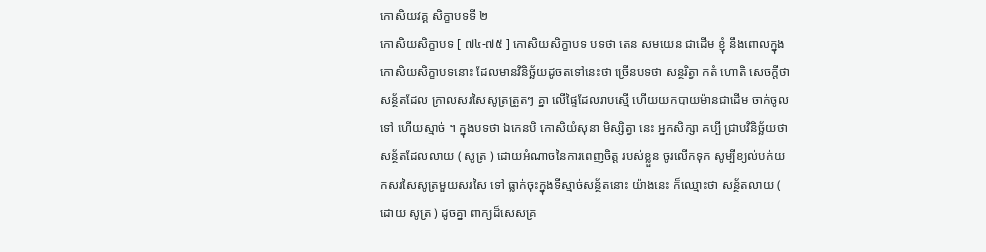កោសិយវគ្គ សិក្ខាបទទី ២
កោសិយសិក្ខាបទ [ ៧៤-៧៥ ] កោសិយសិក្ខាបទ បទថា តេន សមយេន ជាដើម ខ្ញុំ នឹងពោលក្នុងកោសិយសិក្ខាបទនោះ ដែលមានវិនិច្ឆ័យដូចតទៅនេះថា ច្រើនបទថា សន្ថរិត្វា កតំ ហោតិ សេចក្តីថា សន្ថ័តដែល ក្រាលសរសៃសូត្រត្រួតៗ គ្នា លើផ្ទៃដែលរាបស្មើ ហើយយកបាយម៉ានជាដើម ចាក់ចូលទៅ ហើយស្មាច់ ។ ក្នុងបទថា ឯកេនបិ កោសិយំសុនា មិស្សិត្វា នេះ អ្នកសិក្សា គប្បី ជ្រាបវិនិច្ឆ័យថា សន័្ថតដែលលាយ ( សូត្រ ) ដោយអំណាចនៃការពេញចិត្ត របស់ខ្លួន ចូរលើកទុក សូម្បីខ្យល់បក់យកសរសៃសូត្រមួយសរសៃ ទៅ ធ្លាក់ចុះក្នុងទីស្មាច់សន័្ថតនោះ យ៉ាងនេះ ក៏ឈ្មោះថា សន្ថ័តលាយ ( ដោយ សូត្រ ) ដូចគ្នា ពាក្យដ៏សេសគ្រ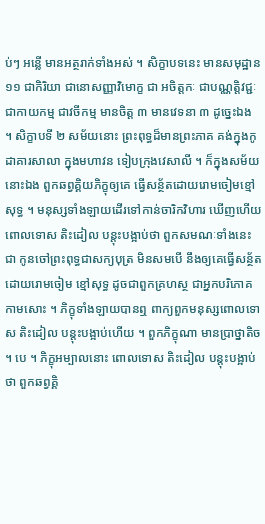ប់ៗ អន្លើ មានអត្ថរាក់ទាំងអស់ ។ សិក្ខាបទនេះ មានសមុដ្ឋាន ១១ ជាកិរិយា ជានោសញ្ញាវិមោក្ខ ជា អចិត្តកៈ ជាបណ្ណត្តិវជ្ជៈ ជាកាយកម្ម ជាវចីកម្ម មានចិត្ត ៣ មានវេទនា ៣ ដូច្នេះឯង ។ សិក្ខាបទី ២ សម័យនោះ ព្រះពុទ្ធដ៏មានព្រះភាគ គង់ក្នុងកូដាគារសាលា ក្នុងមហាវន ទៀបក្រុងវេសាលី ។ ក៏ក្នុងសម័យនោះឯង ពួកឆព្វគ្គិយភិក្ខុឲ្យគេ ធ្វើសន្ថ័តដោយរោមចៀមខ្មៅសុទ្ធ ។ មនុស្សទាំងឡាយដើរទៅកាន់ចារិកវិហារ ឃើញហើយពោលទោស តិះដៀល បន្តុះបង្អាប់ថា ពួកសមណៈទាំងនេះ ជា កូនចៅព្រះពុទ្ធជាសក្យបុត្រ មិនសមបើ នឹងឲ្យគេធ្វើសន្ថ័តដោយរោមចៀម ខ្មៅសុទ្ធ ដូចជាពួកគ្រហស្ថ ជាអ្នកបរិភោគកាមសោះ ។ ភិក្ខុទាំងឡាយបានឮ ពាក្យពួកមនុស្សពោលទោស តិះដៀល បន្តុះបង្អាប់ហើយ ។ ពួកភិក្ខុណា មានប្រាថ្នាតិច ។ បេ ។ ភិក្ខុអម្បាលនោះ ពោលទោស តិះដៀល បន្តុះបង្អាប់ថា ពួកឆព្វគ្គិ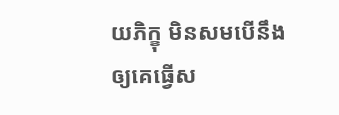យភិក្ខុ មិនសមបើនឹងឲ្យគេធ្វើស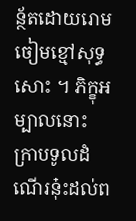ន្ថ័តដោយរោមចៀមខ្មៅសុទ្ធសោះ ។ ភិក្ខុអម្បាលនោះ ក្រាបទូលដំណើរនុ៎ះដល់ព